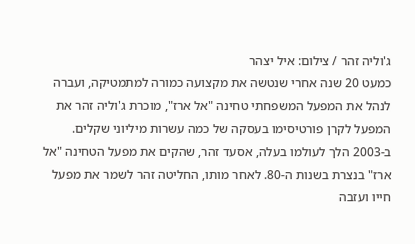ג'וליה זהר / צילום: איל יצהר
כמעט 20 שנה אחרי שנטשה את מקצועה כמורה למתמטיקה, ועברה לנהל את המפעל המשפחתי טחינה "אל ארז", מוכרת ג'וליה זהר את המפעל לקרן פורטיסימו בעסקה של כמה עשרות מיליוני שקלים. ב-2003 הלך לעולמו בעלה, אסעד זהר, שהקים את מפעל הטחינה "אל ארז" בנצרת בשנות ה-80. לאחר מותו, החליטה זהר לשמר את מפעל חייו ועזבה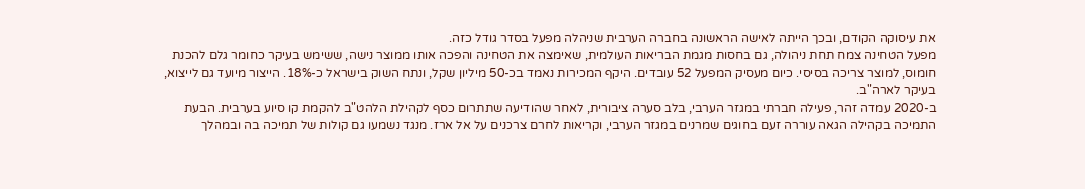את עיסוקה הקודם, ובכך הייתה לאישה הראשונה בחברה הערבית שניהלה מפעל בסדר גודל כזה.
מפעל הטחינה צמח תחת ניהולה, גם בחסות מגמת הבריאות העולמית, שאימצה את הטחינה והפכה אותו ממוצר נישה, ששימש בעיקר כחומר גלם להכנת חומוס, למוצר צריכה בסיסי. כיום מעסיק המפעל 52 עובדים. היקף המכירות נאמד בכ-50 מיליון שקל, ונתח השוק בישראל כ-18%. הייצור מיועד גם לייצוא, בעיקר לארה"ב.
ב-2020 עמדה זהר, פעילה חברתי במגזר הערבי, בלב סערה ציבורית, לאחר שהודיעה שתתרום כסף לקהילת הלהט"ב להקמת קו סיוע בערבית. הבעת התמיכה בקהילה הגאה עוררה זעם בחוגים שמרנים במגזר הערבי, וקריאות לחרם צרכנים על אל ארז. מנגד נשמעו גם קולות של תמיכה בה ובמהלך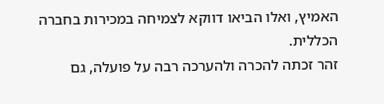האמיץ, ואלו הביאו דווקא לצמיחה במכירות בחברה הכללית.
זהר זכתה להכרה ולהערכה רבה על פועלה, גם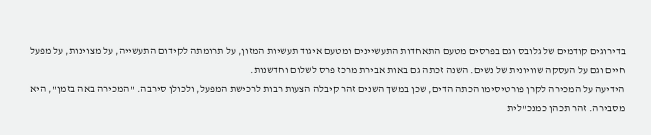בדירוגים קודמים של גלובס וגם בפרסים מטעם התאחדות התעשיינים ומטעם איגוד תעשיות המזון, על תרומתה לקידום התעשייה, על מצוינות, על מפעל חיים וגם על העסקה שוויונית של נשים. השנה זכתה גם באות אבירת מרכז פרס לשלום וחדשנות.
הידיעה על המכירה לקרן פורטיסימו הכתה הדים, שכן במשך השנים זהר קיבלה הצעות רבות לרכישת המפעל, ולכולן סירבה. "המכירה באה בזמן", היא מסבירה. זהר תכהן כמנכ"לית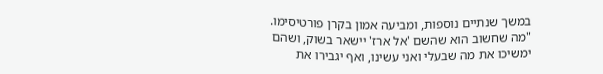במשך שנתיים נוספות, ומביעה אמון בקרן פורטיסימו. "מה שחשוב הוא שהשם 'אל ארז' יישאר בשוק, ושהם ימשיכו את מה שבעלי ואני עשינו, ואף יגבירו את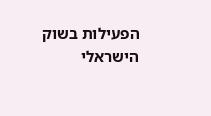הפעילות בשוק הישראלי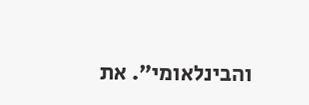והבינלאומי". את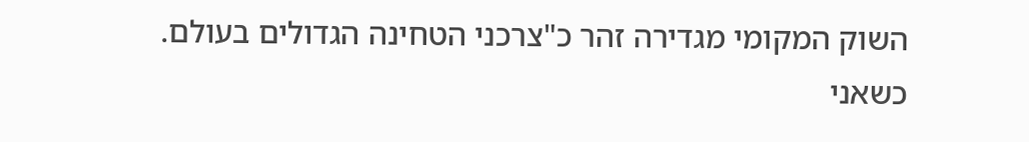השוק המקומי מגדירה זהר כ"צרכני הטחינה הגדולים בעולם. כשאני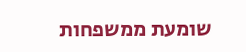שומעת ממשפחות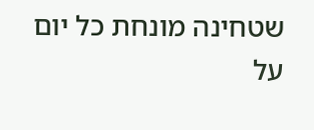שטחינה מונחת כל יום על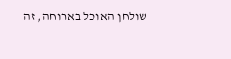שולחן האוכל בארוחה, זה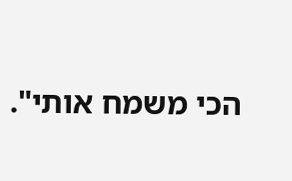הכי משמח אותי".